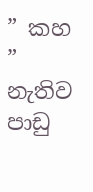” කහ ” නැතිව පාඩු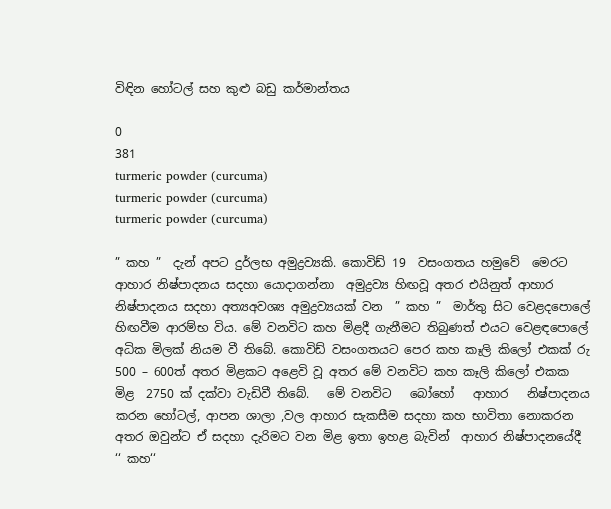විඳින හෝටල් සහ කුළු බඩු කර්මාන්තය

0
381
turmeric powder (curcuma)
turmeric powder (curcuma)
turmeric powder (curcuma)

” කහ ”  දැන් අපට දුර්ලභ අමුද්‍රව්‍යකි. කොවිඩ් 19  වසංගතය හමුවේ  මෙරට ආහාර නිෂ්පාදනය සදහා යොදාගන්නා  අමුද්‍රව්‍ය හිඟවූ අතර එයිනුත් ආහාර නිෂ්පාදනය සදහා අත්‍යඅවශ්‍ය අමුද්‍රව්‍යයක් වන  ” කහ ”  මාර්තු සිට වෙළදපොලේ හිඟවීම ආරම්භ විය. මේ වනවිට කහ මිළදී ගැනීමට තිබුණත් එයට වෙළඳපොලේ අධික මිලක් නියම වී තිබේ. කොවිඩ් වසංගතයට පෙර කහ කෑලි කිලෝ එකක් රු 500 – 600ත් අතර මිළකට අළෙවි වූ අතර මේ වනවිට කහ කෑලි කිලෝ එකක මිළ  2750 ක් දක්වා වැඩිවී තිබේ.   මේ වනවිට   බෝහෝ   ආහාර   නිෂ්පාදනය කරන හෝටල්, ආපන ශාලා ,වල ආහාර සැකසීම සදහා කහ භාවිතා නොකරන අතර ඔවුන්ට ඒ සදහා දැරිමට වන මිළ ඉතා ඉහළ බැවින්  ආහාර නිෂ්පාදනයේදී ‘‘ කහ‘‘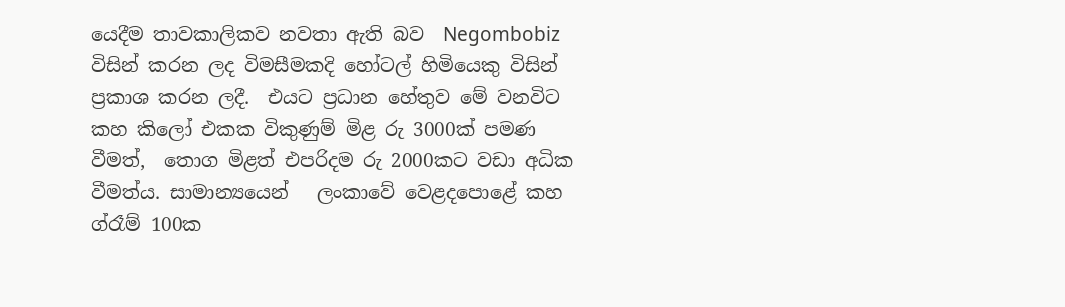යෙදීම තාවකාලිකව නවතා ඇති බව  Negombobiz  විසින් කරන ලද විමසීමකදි හෝටල් හිමියෙකු විසින් ප්‍රකාශ කරන ලදී.  එයට ප්‍රධාන හේතුව මේ වනවිට කහ කිලෝ එකක විකුණුම් මිළ රු 3000ක් පමණ වීමත්,  තොග මිළත් එපරිදම රු 2000කට වඩා අධික වීමත්ය. සාමාන්‍යයෙන්   ලංකාවේ වෙළදපොළේ කහ ග්රෑම් 100ක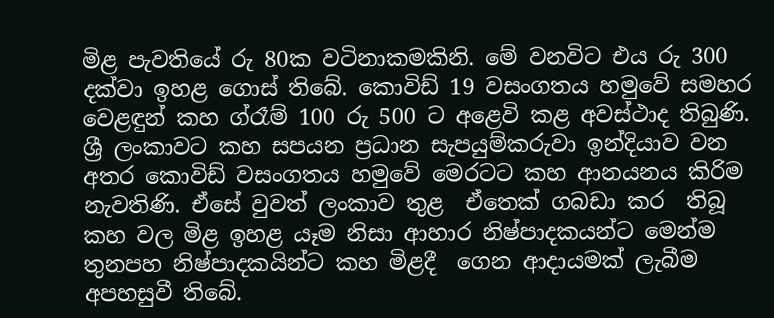මිළ පැවතියේ රු 80ක වටිනාකමකිනි. මේ වනවිට එය රු 300 දක්වා ඉහළ ගොස් තිබේ. කොවිඩ් 19 වසංගතය හමුවේ සමහර වෙළඳුන් කහ ග්රෑම් 100 රු 500 ට අළෙවි කළ අවස්ථාද තිබුණි.  ශ්‍රී ලංකාවට කහ සපයන ප්‍රධාන සැපයුම්කරුවා ඉන්දියාව වන අතර කොවිඩ් වසංගතය හමුවේ මෙරටට කහ ආනයනය කිරිම නැවතිණි. ඒසේ වුවත් ලංකාව තුළ  ඒතෙක් ගබඩා කර  තිබූ කහ වල මිළ ඉහළ යෑම නිසා ආහාර නිෂ්පාදකයන්ට මෙන්ම  තුනපහ නිෂ්පාදකයින්ට කහ මිළදී  ගෙන ආදායමක් ලැබීම අපහසුවී තිබේ.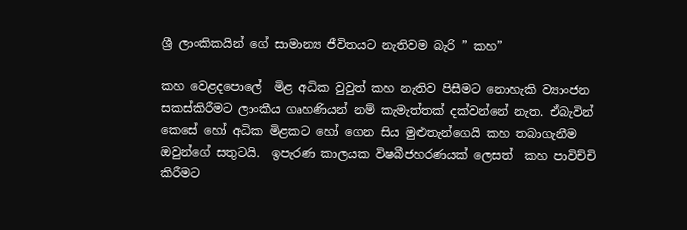ශ්‍රී ලාංකිකයින් ගේ සාමාන්‍ය ජීවිතයට නැතිවම බැරි ” කහ”

කහ වෙළදපොලේ  මිළ අධික වුවුත් කහ නැතිව පිසීමට නොහැකි ව්‍යාංජන සකස්කිරීමට ලාංකීය ගෘහණියන් නම් කැමැත්තක් දක්වන්නේ නැත. ඒබැවින් කෙසේ හෝ අධික මිළකට හෝ ගෙන සිය මුළුතැන්ගෙයි කහ තබාගැනීම ඔවුන්ගේ සතුටයි.  ඉපැරණ කාලයක විෂබීජහරණයක් ලෙසත්  කහ පාවිච්චි කිරීමට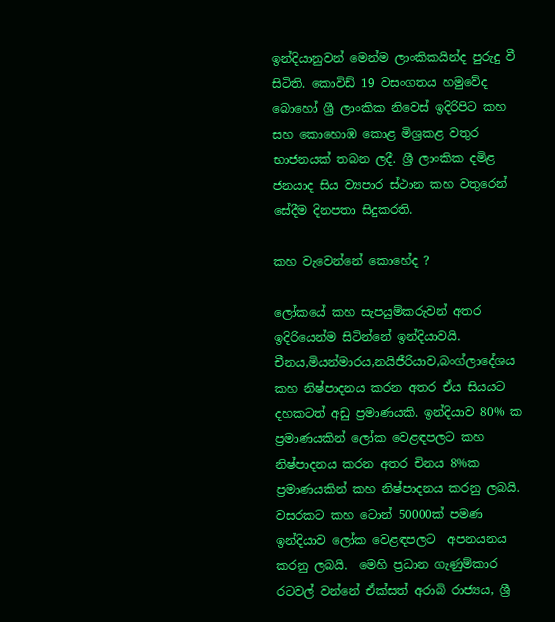ඉන්දියානුවන් මෙන්ම ලාංකිකයින්ද පුරුදු වී සිටිති. කොවිඩ් 19 වසංගතය හමුවේද බොහෝ ශ්‍රී ලාංකික නිවෙස් ඉදිරිපිට කහ සහ කොහොඹ කොළ මිශ්‍රකළ වතුර භාජනයක් තබන ලදී. ශ්‍රී ලාංකික දමිළ ජනයාද සිය ව්‍යපාර ස්ථාන කහ වතුරෙන් සේදීම දිනපතා සිදුකරති.

කහ වැවෙන්නේ කොහේද ?

ලෝකයේ කහ සැපයුම්කරුවන් අතර ඉදිරියෙන්ම සිටින්නේ ඉන්දියාවයි. චීනය,මියන්මාරය,නයිජීරියාව,බංග්ලාදේශය කහ නිෂ්පාදනය කරන අතර ඒය සියයට දහකටත් අඩු ප්‍රමාණයකි. ඉන්දියාව 80% ක ප්‍රමාණයකින් ලෝක වෙළඳපලට කහ නිෂ්පාදනය කරන අතර චිනය 8%ක ප්‍රමාණයකින් කහ නිෂ්පාදනය කරනු ලබයි.  වසරකට කහ ටොන් 50000ක් පමණ ඉන්දියාව ලෝක වෙළඳපලට  අපනයනය කරනු ලබයි.  මෙහි ප්‍රධාන ගැණුම්කාර රටවල් වන්නේ ඒක්සත් අරාබි රාජ්‍යය, ශ්‍රී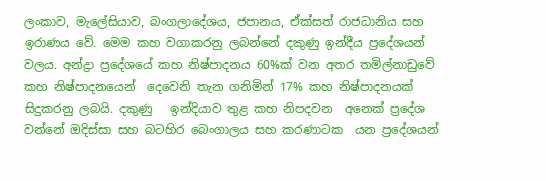ලංකාව, මැලේසියාව, බංගලාදේශය, ජපානය, ඒක්සත් රාජධානිය සහ ඉරාණය වේ. මෙම කහ වගාකරනු ලබන්නේ දකුණු ඉන්දීය ප්‍රදේශයන් වලය. අන්ද්‍රා ප්‍රදේශයේ කහ නිෂ්පාදනය 60%ක් වන අතර තමිල්නාඩුවේ  කහ නිෂ්පාදනයෙන්  දෙවෙනි තැන ගනිමින් 17% කහ නිෂ්පාදනයක්  සිදුකරනු ලබයි. දකුණු   ඉන්දියාව තුළ කහ නිපදවන  අනෙක් ප්‍රදේශ වන්නේ ඔදිස්සා සහ බටහිර බෙංගාලය සහ කරණාටක  යන ප්‍රදේශයන්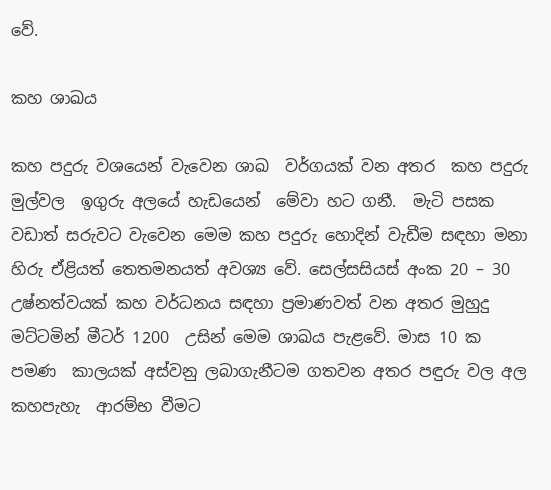වේ.

කහ ශාඛය

කහ පදුරු වශයෙන් වැවෙන ශාඛ  වර්ගයක් වන අතර  කහ පදුරු මුල්වල  ඉගුරු අලයේ හැඩයෙන්  මේවා හට ගනී.  මැටි පසක වඩාත් සරුවට වැවෙන මෙම කහ පදුරු හොදින් වැඩීම සඳහා මනා හිරු ඒළියත් තෙතමනයත් අවශ්‍ය වේ. සෙල්සසියස් අංක 20 – 30  උෂ්නත්වයක් කහ වර්ධනය සඳහා ප්‍රමාණවත් වන අතර මුහුදු මට්ටමින් මීටර් 1200  උසින් මෙම ශාඛය පැළවේ. මාස 10 ක පමණ  කාලයක් අස්වනු ලබාගැනීටම ගතවන අතර පඳුරු වල අල කහපැහැ  ආරම්භ වීමට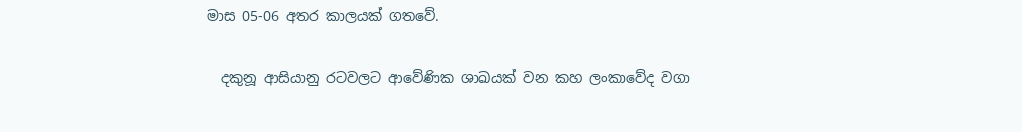මාස 05-06 අතර කාලයක් ගතවේ.

  දකුනූ ආසියානු රටවලට ආවේණික ශාඛයක් වන කහ ලංකාවේද වගා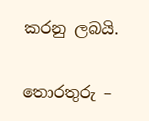කරනු ලබයි.


තොරතුරු –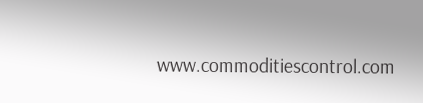www.commoditiescontrol.com